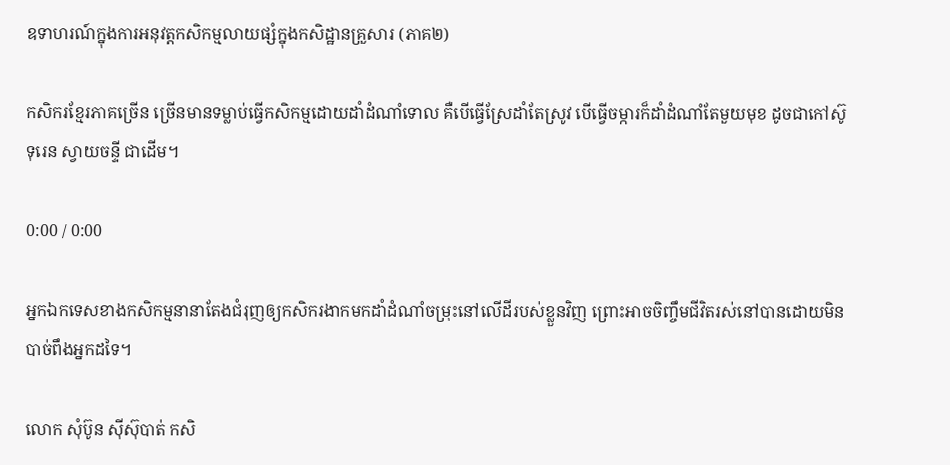ឧទាហរណ៍ក្នុងការអនុវត្តកសិកម្មលាយផ្សំក្នុងកសិដ្ឋានគ្រួសារ (ភាគ២)

កសិករខ្មែរភាគច្រើន ច្រើនមានទម្លាប់ធ្វើកសិកម្មដោយដាំដំណាំទោល គឺបើធ្វើស្រែដាំតែស្រូវ បើធ្វើចម្ការក៏ដាំដំណាំតែមួយមុខ ដូចជាកៅស៊ូ ទុរេន ស្វាយចន្ទី ជាដើម។

0:00 / 0:00

អ្នកឯកទេសខាងកសិកម្មនានាតែងជំរុញឲ្យកសិករងាកមកដាំដំណាំចម្រុះនៅលើដីរបស់ខ្លួនវិញ ព្រោះអាចចិញ្ចឹមជីវិតរស់នៅបានដោយមិនបាច់ពឹងអ្នកដទៃ។

លោក សុំប៊ូន ស៊ីស៊ុបាត់ កសិ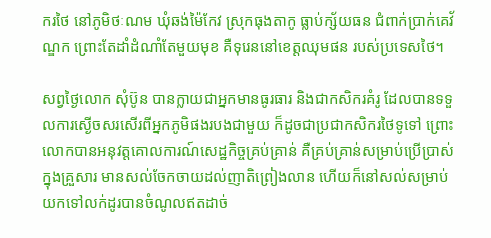ករថៃ នៅភូមិថៈណម ឃុំឆង់ម៉ៃកែវ ស្រុកធុងតាកូ ធ្លាប់ក្ស័យធន ជំពាក់ប្រាក់គេវ័ណ្ឌក ព្រោះតែដាំដំណាំតែមួយមុខ គឺទុរេននៅខេត្តឈុមផន របស់ប្រទេសថៃ។

សព្វថ្ងៃលោក សុំប៊ូន បានក្លាយជាអ្នកមានធូរធារ និងជាកសិករគំរូ ដែលបានទទួលការស្ងើចសរសើរពីអ្នកភូមិផងរបងជាមួយ ក៏ដូចជាប្រជាកសិករថៃទូទៅ ព្រោះលោកបានអនុវត្តគោលការណ៍សេដ្ឋកិច្ចគ្រប់គ្រាន់ គឺគ្រប់គ្រាន់សម្រាប់ប្រើប្រាស់ក្នុងគ្រួសារ មានសល់ចែកចាយដល់ញាតិព្រៀងលាន ហើយក៏នៅសល់សម្រាប់យកទៅលក់ដូរបានចំណូលឥតដាច់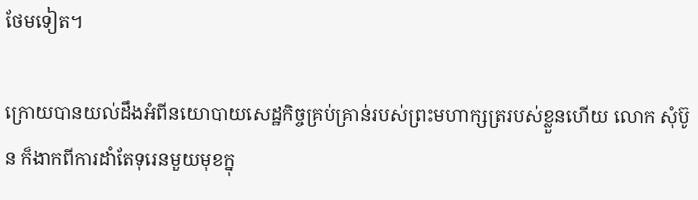ថែមទៀត។

ក្រោយបានយល់ដឹងអំពីនយោបាយសេដ្ឋកិច្ចគ្រប់គ្រាន់របស់ព្រះមហាក្សត្ររបស់ខ្លួនហើយ លោក សុំប៊ូន ក៏ងាកពីការដាំតែទុរេនមួយមុខក្នុ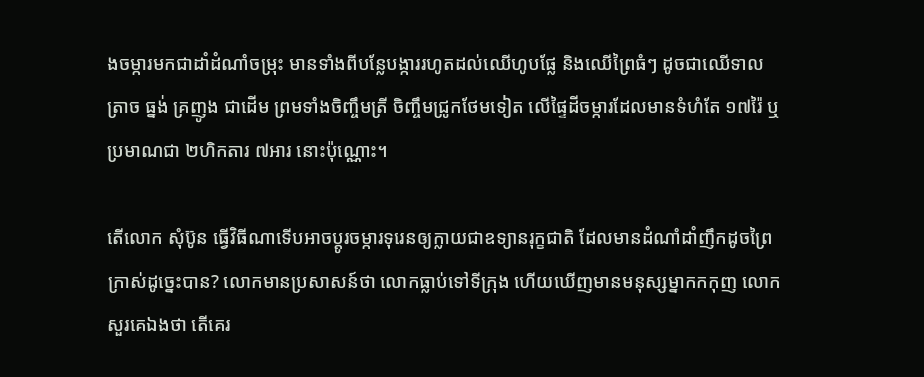ងចម្ការមកជាដាំដំណាំចម្រុះ មានទាំងពីបន្លែបង្ការរហូតដល់ឈើហូបផ្លែ និងឈើព្រៃធំៗ ដូចជាឈើទាល ត្រាច ធ្នង់ គ្រញូង ជាដើម ព្រមទាំងចិញ្ចឹមត្រី ចិញ្ចឹមជ្រូកថែមទៀត លើផ្ទៃដីចម្ការដែលមានទំហំតែ ១៧រ៉ៃ ឬប្រមាណជា ២ហិកតារ ៧អារ នោះប៉ុណ្ណោះ។

តើលោក សុំប៊ូន ធ្វើវិធីណាទើបអាចប្តូរចម្ការទុរេនឲ្យក្លាយជាឧទ្យានរុក្ខជាតិ ដែលមានដំណាំដាំញឹកដូចព្រៃក្រាស់ដូច្នេះបាន? លោកមានប្រសាសន៍ថា លោកធ្លាប់ទៅទីក្រុង ហើយឃើញមានមនុស្សម្នាកកកុញ លោកសួរគេឯងថា តើគេរ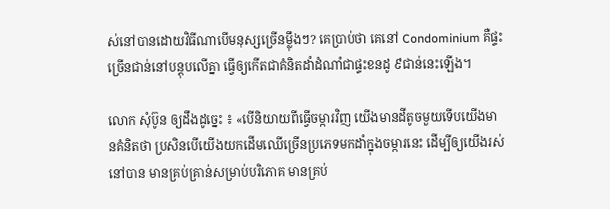ស់នៅបានដោយវិធីណាបើមនុស្សច្រើនម្ល៉ឹងៗ? គេប្រាប់ថា គេនៅ Condominium គឺផ្ទះច្រើនជាន់នៅបន្តុបលើគ្នា ធ្វើឲ្យកើតជាគំនិតដាំដំណាំជាផ្ទះខនដូ ៩ជាន់នេះឡើង។

លោក សុំប៊ូន ឲ្យដឹងដូច្នេះ ៖ «បើនិយាយពីធ្វើចម្ការវិញ យើងមានដីតូចមួយទើបយើងមានគំនិតថា ប្រសិនបើយើងយកដើមឈើច្រើនប្រភេទមកដាំក្នុងចម្ការនេះ ដើម្បីឲ្យយើងរស់នៅបាន មានគ្រប់គ្រាន់សម្រាប់បរិភោគ មានគ្រប់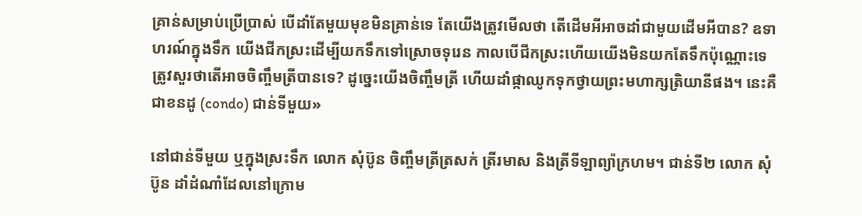គ្រាន់សម្រាប់ប្រើប្រាស់ បើដាំតែមួយមុខមិនគ្រាន់ទេ តែយើងត្រូវមើលថា តើដើមអីអាចដាំជាមួយដើមអីបាន? ឧទាហរណ៍ក្នុងទឹក យើងជីកស្រះដើម្បីយកទឹកទៅស្រោចទុរេន កាលបើជីកស្រះហើយយើងមិនយកតែទឹកប៉ុណ្ណោះទេ ត្រូវសួរថាតើអាចចិញ្ចឹមត្រីបានទេ? ដូច្នេះយើងចិញ្ចឹមត្រី ហើយដាំផ្កាឈូកទុកថ្វាយព្រះមហាក្សត្រិយានីផង។ នេះគឺជាខនដូ (condo) ជាន់ទីមួយ»

នៅជាន់ទីមួយ ឬក្នុងស្រះទឹក លោក សុំប៊ូន ចិញ្ចឹមត្រីត្រសក់ ត្រីរមាស និងត្រីទីឡាព្យ៉ាក្រហម។ ជាន់ទី២ លោក សុំប៊ូន ដាំដំណាំដែលនៅក្រោម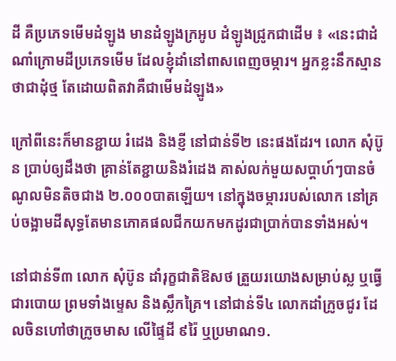ដី គឺប្រភេទមើមដំឡូង មានដំឡូងក្រអូប ដំឡូងជ្រូកជាដើម ៖ «នេះជាដំណាំក្រោមដីប្រភេទមើម ដែលខ្ញុំដាំនៅពាសពេញចម្ការ។ អ្នកខ្លះនឹកស្មានថាជាដុំថ្ម តែដោយពិតវាគឺជាមើមដំឡូង»

ក្រៅពីនេះក៏មានខ្ជាយ រំដេង និងខ្ញី នៅជាន់ទី២ នេះផងដែរ។ លោក សុំប៊ូន ប្រាប់ឲ្យដឹងថា គ្រាន់តែខ្ជាយនិងរំដេង គាស់លក់មួយសប្តាហ៍ៗបានចំណូលមិនតិចជាង ២.០០០បាតឡើយ។ នៅក្នុងចម្ការរបស់លោក នៅគ្រប់ចង្អាមដីសុទ្ធតែមានភោគផលជីកយកមកដូរជាប្រាក់បានទាំងអស់។

នៅជាន់ទី៣ លោក សុំប៊ូន ដាំរុក្ខជាតិឱសថ ត្រួយរយោងសម្រាប់ស្ល ឬធ្វើជារបោយ ព្រមទាំងម្ទេស និងស្លឹកគ្រៃ។ នៅជាន់ទី៤ លោកដាំក្រូចជូរ ដែលចិនហៅថាក្រូចមាស លើផ្ទៃដី ៩រ៉ៃ ឬប្រមាណ១.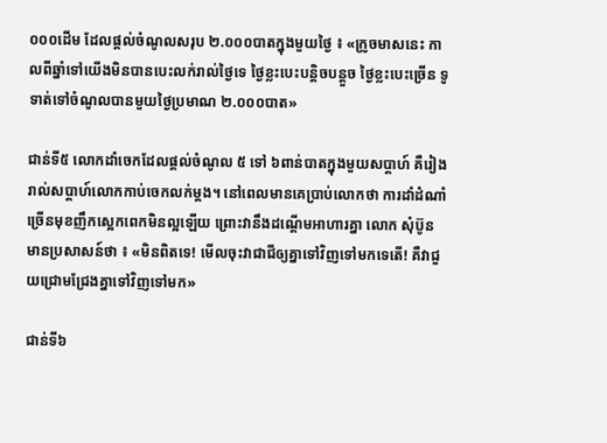០០០ដើម ដែលផ្តល់ចំណូលសរុប ២.០០០បាតក្នុងមួយថ្ងៃ ៖ «ក្រូចមាសនេះ កាលពីឆ្នាំទៅយើងមិនបានបេះលក់រាល់ថ្ងៃទេ ថ្ងៃខ្លះបេះបន្តិចបន្តួច ថ្ងៃខ្លះបេះច្រើន ទូទាត់ទៅចំណូលបានមួយថ្ងៃប្រមាណ ២.០០០បាត»

ជាន់ទី៥ លោកដាំចេកដែលផ្តល់ចំណូល ៥ ទៅ ៦ពាន់បាតក្នុងមួយសប្តាហ៍ គឺរៀងរាល់សប្តាហ៍លោកកាប់ចេកលក់ម្តង។ នៅពេលមានគេប្រាប់លោកថា ការដាំដំណាំច្រើនមុខញឹកស្អេកពេកមិនល្អឡើយ ព្រោះវានឹងដណ្តើមអាហារគ្នា លោក សុំប៊ូន មានប្រសាសន៍ថា ៖ «មិនពិតទេ! មើលចុះវាជាជីឲ្យគ្នាទៅវិញទៅមកទេតើ! គឺវាជួយជ្រោមជ្រែងគ្នាទៅវិញទៅមក»

ជាន់ទី៦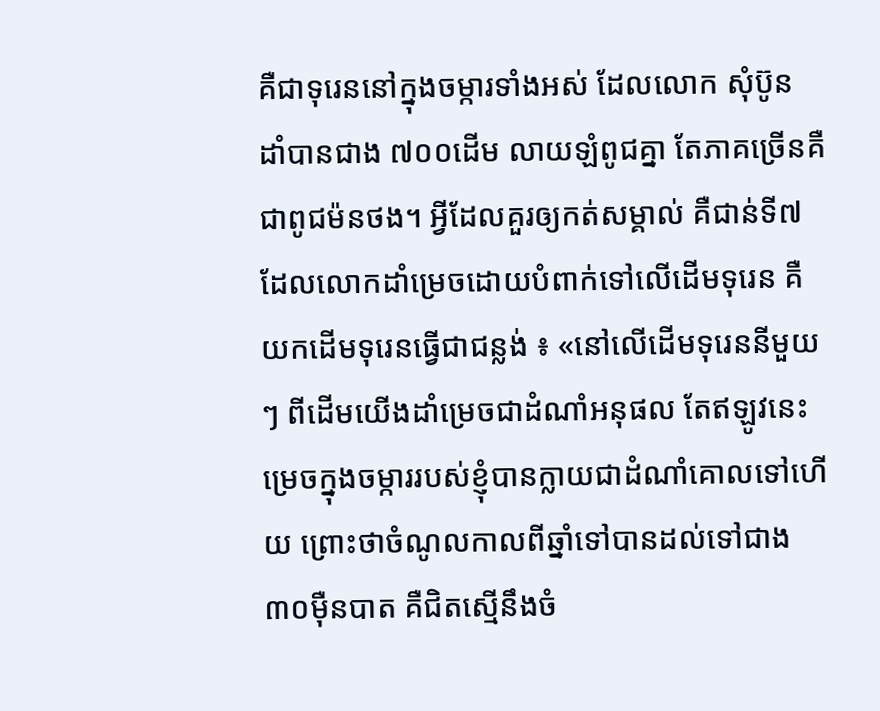គឺជាទុរេននៅក្នុងចម្ការទាំងអស់ ដែលលោក សុំប៊ូន ដាំបានជាង ៧០០ដើម លាយឡំពូជគ្នា តែភាគច្រើនគឺជាពូជម៉នថង។ អ្វីដែលគួរឲ្យកត់សម្គាល់ គឺជាន់ទី៧ ដែលលោកដាំម្រេចដោយបំពាក់ទៅលើដើមទុរេន គឺយកដើមទុរេនធ្វើជាជន្លង់ ៖ «នៅលើដើមទុរេននីមួយៗ ពីដើមយើងដាំម្រេចជាដំណាំអនុផល តែឥឡូវនេះម្រេចក្នុងចម្ការរបស់ខ្ញុំបានក្លាយជាដំណាំគោលទៅហើយ ព្រោះថាចំណូលកាលពីឆ្នាំទៅបានដល់ទៅជាង ៣០ម៉ឺនបាត គឺជិតស្មើនឹងចំ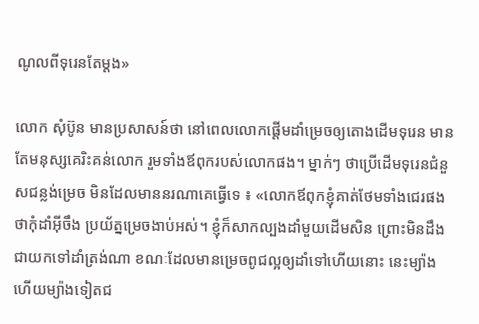ណូលពីទុរេនតែម្តង»

លោក សុំប៊ូន មានប្រសាសន៍ថា នៅពេលលោកផ្តើមដាំម្រេចឲ្យតោងដើមទុរេន មានតែមនុស្សគេរិះគន់លោក រួមទាំងឪពុករបស់លោកផង។ ម្នាក់ៗ ថាប្រើដើមទុរេនជំនួសជន្លង់ម្រេច មិនដែលមាននរណាគេធ្វើទេ ៖ «លោកឪពុកខ្ញុំគាត់ថែមទាំងជេរផង ថាកុំដាំអ៊ីចឹង ប្រយ័ត្នម្រេចងាប់អស់។ ខ្ញុំក៏សាកល្បងដាំមួយដើមសិន ព្រោះមិនដឹងជាយកទៅដាំត្រង់ណា ខណៈដែលមានម្រេចពូជល្អឲ្យដាំទៅហើយនោះ នេះម្យ៉ាង ហើយម្យ៉ាងទៀតជ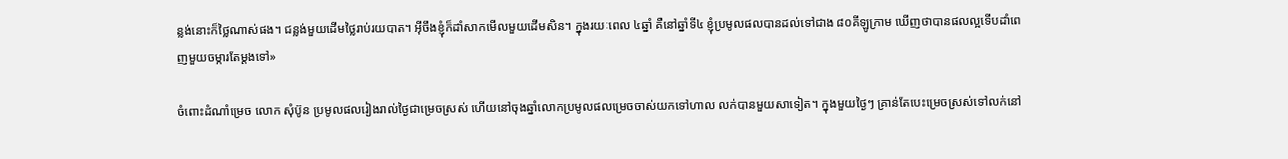ន្លង់នោះក៏ថ្លៃណាស់ផង។ ជន្លង់មួយដើមថ្លៃរាប់រយបាត។ អ៊ីចឹងខ្ញុំក៏ដាំសាកមើលមួយដើមសិន។ ក្នុងរយៈពេល ៤ឆ្នាំ គឺនៅឆ្នាំទី៤ ខ្ញុំប្រមូលផលបានដល់ទៅជាង ៨០គីឡូក្រាម ឃើញថាបានផលល្អទើបដាំពេញមួយចម្ការតែម្តងទៅ»

ចំពោះដំណាំម្រេច លោក សុំប៊ូន ប្រមូលផលរៀងរាល់ថ្ងៃជាម្រេចស្រស់ ហើយនៅចុងឆ្នាំលោកប្រមូលផលម្រេចចាស់យកទៅហាល លក់បានមួយសាទៀត។ ក្នុងមួយថ្ងៃៗ គ្រាន់តែបេះម្រេចស្រស់ទៅលក់នៅ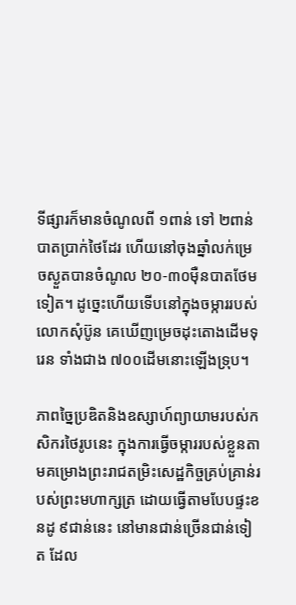ទីផ្សារក៏មានចំណូលពី ១ពាន់ ទៅ ២ពាន់បាតប្រាក់ថៃដែរ ហើយនៅចុងឆ្នាំលក់ម្រេចស្ងួតបានចំណូល ២០-៣០ម៉ឺនបាតថែមទៀត។ ដូច្នេះហើយទើបនៅក្នុងចម្ការរបស់លោកសុំប៊ូន គេឃើញម្រេចដុះតោងដើមទុរេន ទាំងជាង ៧០០ដើមនោះឡើងទ្រុប។

ភាពច្នៃប្រឌិតនិងឧស្សាហ៍ព្យាយាមរបស់កសិករថៃរូបនេះ ក្នុងការធ្វើចម្ការរបស់ខ្លួនតាមគម្រោងព្រះរាជតម្រិះសេដ្ឋកិច្ចគ្រប់គ្រាន់របស់ព្រះមហាក្សត្រ ដោយធ្វើតាមបែបផ្ទះខនដូ ៩ជាន់នេះ នៅមានជាន់ច្រើនជាន់ទៀត ដែល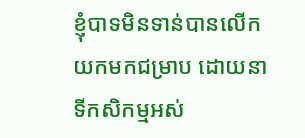ខ្ញុំបាទមិនទាន់បានលើកយកមកជម្រាប ដោយនាទីកសិកម្មអស់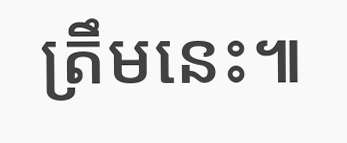ត្រឹមនេះ៕